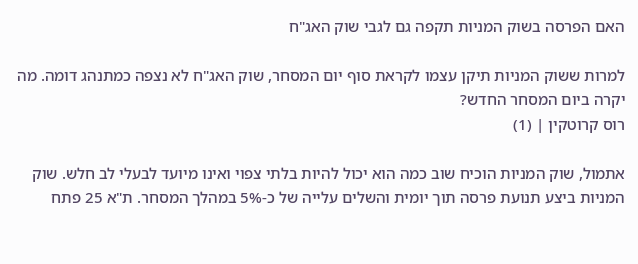האם הפרסה בשוק המניות תקפה גם לגבי שוק האג"ח

למרות ששוק המניות תיקן עצמו לקראת סוף יום המסחר, שוק האג"ח לא נצפה כמתנהג דומה. מה יקרה ביום המסחר החדש?
רוס קרוטקין | (1)

אתמול, שוק המניות הוכיח שוב כמה הוא יכול להיות בלתי צפוי ואינו מיועד לבעלי לב חלש. שוק המניות ביצע תנועת פרסה תוך יומית והשלים עלייה של כ-5% במהלך המסחר. ת"א 25 פתח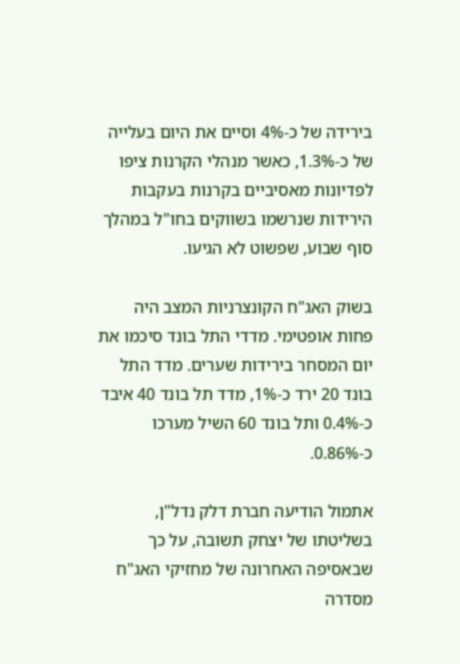בירידה של כ-4% וסיים את היום בעלייה של כ-1.3%, כאשר מנהלי הקרנות ציפו לפדיונות מאסיביים בקרנות בעקבות הירידות שנרשמו בשווקים בחו"ל במהלך סוף שבוע, שפשוט לא הגיעו.

בשוק האג"ח הקונצרניות המצב היה פחות אופטימי. מדדי התל בונד סיכמו את יום המסחר בירידות שערים. מדד התל בונד 20 ירד כ-1%, מדד תל בונד 40 איבד כ-0.4% ותל בונד 60 השיל מערכו כ-0.86%.

אתמול הודיעה חברת דלק נדל"ן, בשליטתו של יצחק תשובה, על כך שבאסיפה האחרונה של מחזיקי האג"ח מסדרה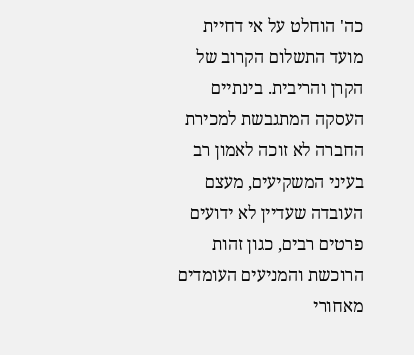כה' הוחלט על אי דחיית מועד התשלום הקרוב של הקרן והריבית. בינתיים העסקה המתגבשת למכירת החברה לא זוכה לאמון רב בעיני המשקיעים, מעצם העובדה שעדיין לא ידועים פרטים רבים, כגון זהות הרוכשת והמניעים העומדים מאחורי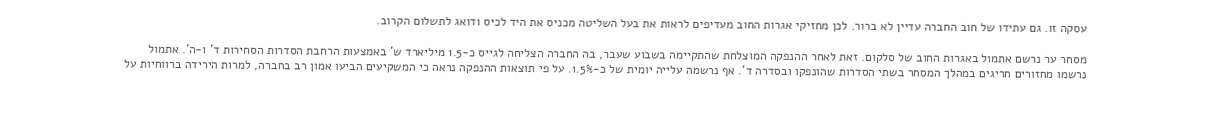עסקה זו. גם עתידו של חוב החברה עדיין לא ברור. לכן מחזיקי אגרות החוב מעדיפים לראות את בעל השליטה מכניס את היד לכיס ודואג לתשלום הקרוב.

מסחר ער נרשם אתמול באגרות החוב של סלקום. זאת לאחר ההנפקה המוצלחת שהתקיימה בשבוע שעבר, בה החברה הצליחה לגייס כ-1.5 מיליארד ש' באמצעות הרחבת הסדרות הסחירות ד' ו-ה'. אתמול נרשמו מחזורים חריגים במהלך המסחר בשתי הסדרות שהונפקו ובסדרה ד'. אף נרשמה עלייה יומית של כ-1.5%. על פי תוצאות ההנפקה נראה כי המשקיעים הביעו אמון רב בחברה, למרות הירידה ברווחיות על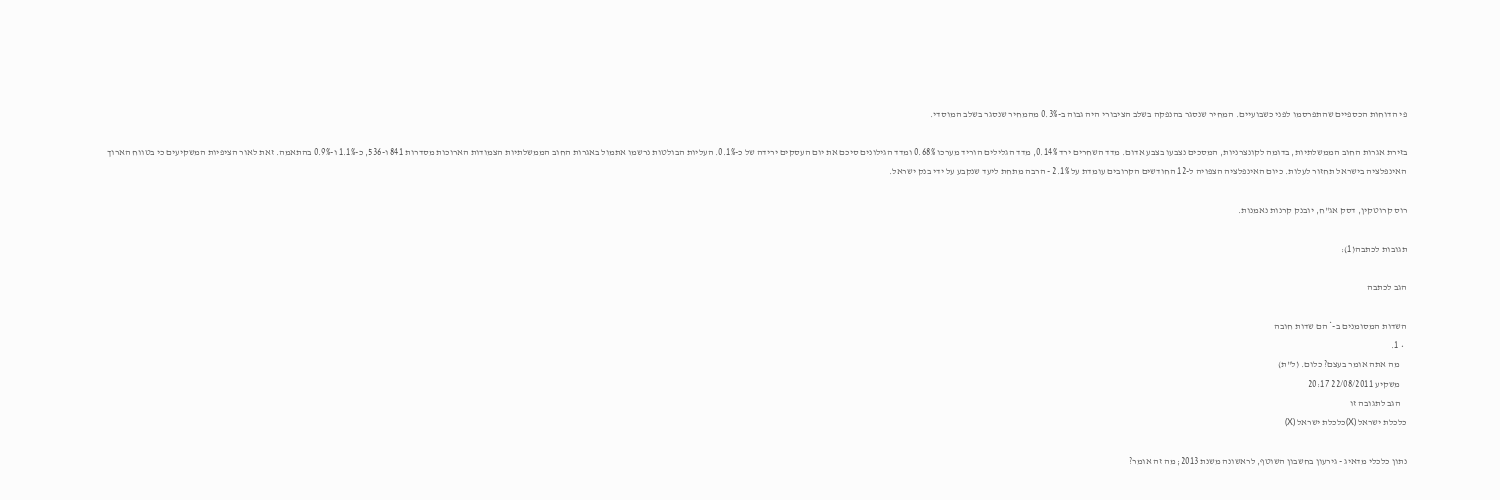פי הדוחות הכספיים שהתפרסמו לפני כשבועיים. המחיר שנסגר בהנפקה בשלב הציבורי היה גבוה ב-0.3% מהמחיר שנסגר בשלב המוסדי.

בזירת אגרות החוב הממשלתיות, בדומה לקונצרניות, המסכים נצבעו בצבע אדום. מדד השחרים ירד 0.14%, מדד הגלילים הוריד מערכו 0.68% ומדד הגילונים סיכם את יום העסקים ירידה של כ-0.1%. העליות הבולטות נרשמו אתמול באגרות החוב הממשלתיות הצמודות הארוכות מסדרות 841 ו-536, כ-1.1% ו-0.9% בהתאמה. זאת לאור הציפיות המשקיעים כי בטווח הארוך האינפלציה בישראל תחזור לעלות. כיום האינפלציה הצפויה ל-12 החודשים הקרובים עומדת על 2.1% - הרבה מתחת ליעד שנקבע על ידי בנק ישראל.

רוס קרוטקין, דסק אג"ח, יובנק קרנות נאמנות.

תגובות לכתבה(1):

הגב לכתבה

השדות המסומנים ב-* הם שדות חובה
  • 1.
    מה אתה אומר בעצם? כלום. (ל"ת)
    משקיע 22/08/2011 20:17
    הגב לתגובה זו
כלכלת ישראל (X)כלכלת ישראל (X)

נתון כלכלי מדאיג - גירעון בחשבון השוטף, לראשונה משנת 2013; מה זה אומר?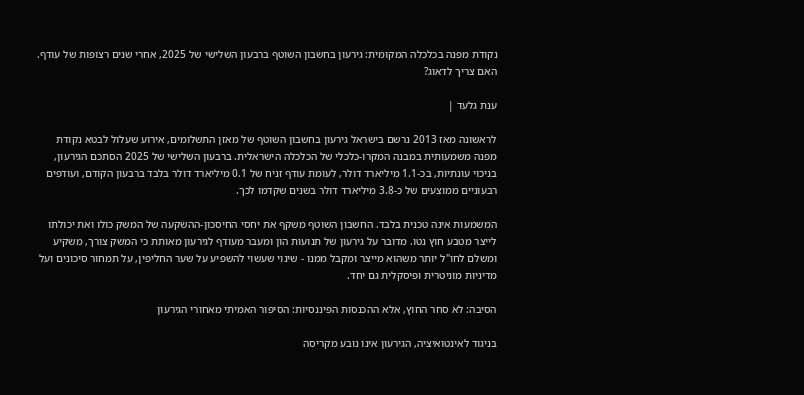נקודת מפנה בכלכלה המקומית: גירעון בחשבון השוטף ברבעון השלישי של 2025, אחרי שנים רצופות של עודף. האם צריך לדאוג?

ענת גלעד |

לראשונה מאז 2013 נרשם בישראל גירעון בחשבון השוטף של מאזן התשלומים, אירוע שעלול לבטא נקודת מפנה משמעותית במבנה המקרו-כלכלי של הכלכלה הישראלית. ברבעון השלישי של 2025 הסתכם הגירעון, בניכוי עונתיות, בכ-1.1 מיליארד דולר, לעומת עודף זניח של 0.1 מיליארד דולר בלבד ברבעון הקודם, ועודפים רבעוניים ממוצעים של כ-3.8 מיליארד דולר בשנים שקדמו לכך.

המשמעות אינה טכנית בלבד. החשבון השוטף משקף את יחסי החיסכון-ההשקעה של המשק כולו ואת יכולתו לייצר מטבע חוץ נטו. מדובר על גירעון של תנועות הון ומעבר מעודף לגירעון מאותת כי המשק צורך, משקיע ומשלם לחו"ל יותר משהוא מייצר ומקבל ממנו - שינוי שעשוי להשפיע על שער החליפין, על תמחור סיכונים ועל מדיניות מוניטרית ופיסקלית גם יחד.

הסיבה: לא סחר החוץ, אלא ההכנסות הפיננסיות: הסיפור האמיתי מאחורי הגירעון

בניגוד לאינטואיציה, הגירעון אינו נובע מקריסה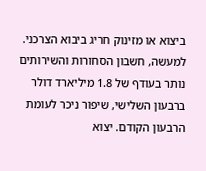ביצוא או מזינוק חריג ביבוא הצרכני. למעשה, חשבון הסחורות והשירותים נותר בעודף של 1.8 מיליארד דולר ברבעון השלישי, שיפור ניכר לעומת הרבעון הקודם. יצוא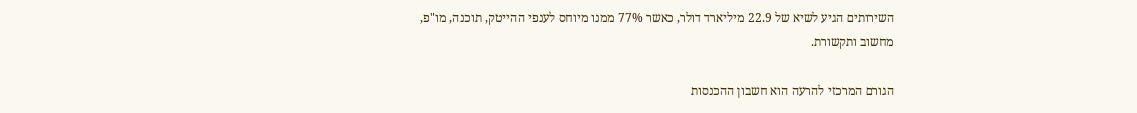השירותים הגיע לשיא של 22.9 מיליארד דולר, כאשר 77% ממנו מיוחס לענפי ההייטק, תוכנה, מו"פ, מחשוב ותקשורת.

הגורם המרכזי להרעה הוא חשבון ההכנסות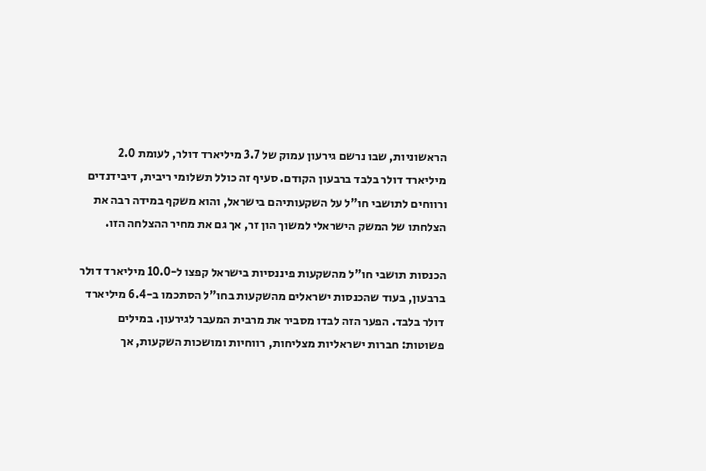הראשוניות, שבו נרשם גירעון עמוק של 3.7 מיליארד דולר, לעומת 2.0 מיליארד דולר בלבד ברבעון הקודם. סעיף זה כולל תשלומי ריבית, דיבידנדים ורווחים לתושבי חו"ל על השקעותיהם בישראל, והוא משקף במידה רבה את הצלחתו של המשק הישראלי למשוך הון זר, אך גם את מחיר ההצלחה הזו.

הכנסות תושבי חו"ל מהשקעות פיננסיות בישראל קפצו ל-10.0 מיליארד דולר ברבעון, בעוד שהכנסות ישראלים מהשקעות בחו"ל הסתכמו ב-6.4 מיליארד דולר בלבד. הפער הזה לבדו מסביר את מרבית המעבר לגירעון. במילים פשוטות: חברות ישראליות מצליחות, רווחיות ומושכות השקעות, אך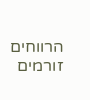הרווחים זורמים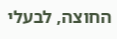החוצה, לבעלי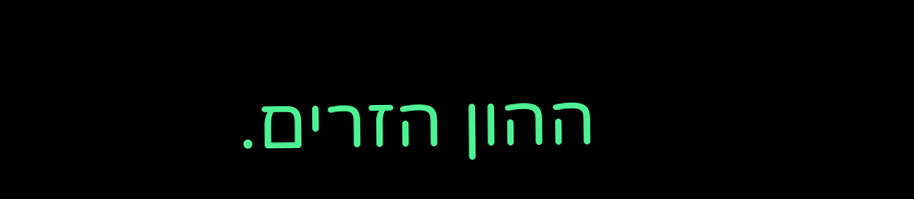ההון הזרים.